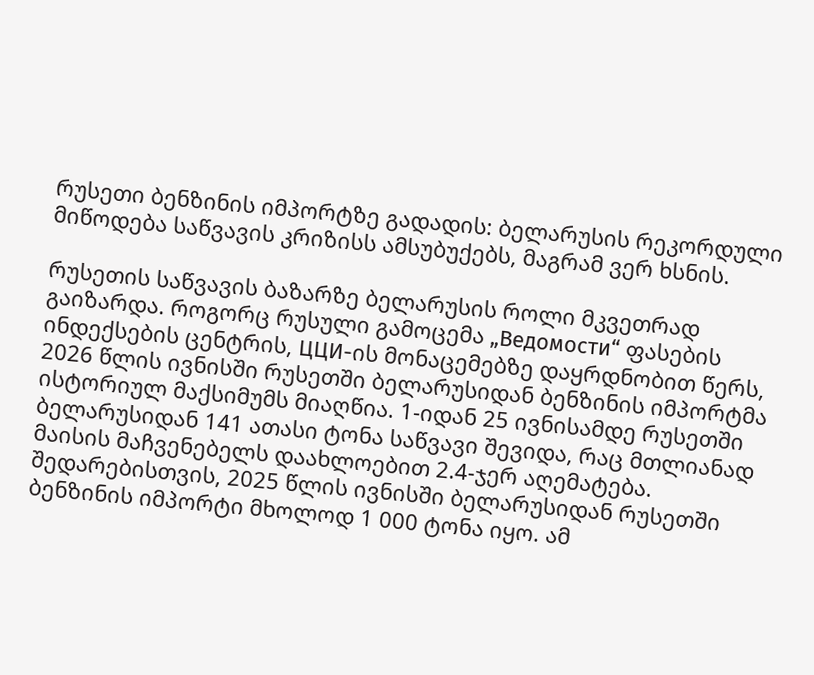რუსეთი ბენზინის იმპორტზე გადადის: ბელარუსის რეკორდული მიწოდება საწვავის კრიზისს ამსუბუქებს, მაგრამ ვერ ხსნის.

რუსეთის საწვავის ბაზარზე ბელარუსის როლი მკვეთრად გაიზარდა. როგორც რუსული გამოცემა „Ведомости“ ფასების ინდექსების ცენტრის, ЦЦИ-ის მონაცემებზე დაყრდნობით წერს, 2026 წლის ივნისში რუსეთში ბელარუსიდან ბენზინის იმპორტმა ისტორიულ მაქსიმუმს მიაღწია. 1-იდან 25 ივნისამდე რუსეთში ბელარუსიდან 141 ათასი ტონა საწვავი შევიდა, რაც მთლიანად მაისის მაჩვენებელს დაახლოებით 2.4-ჯერ აღემატება. შედარებისთვის, 2025 წლის ივნისში ბელარუსიდან რუსეთში ბენზინის იმპორტი მხოლოდ 1 000 ტონა იყო. ამ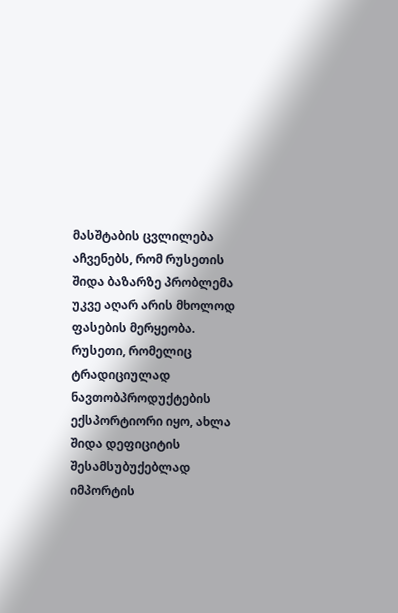მასშტაბის ცვლილება აჩვენებს, რომ რუსეთის შიდა ბაზარზე პრობლემა უკვე აღარ არის მხოლოდ ფასების მერყეობა. რუსეთი, რომელიც ტრადიციულად ნავთობპროდუქტების ექსპორტიორი იყო, ახლა შიდა დეფიციტის შესამსუბუქებლად იმპორტის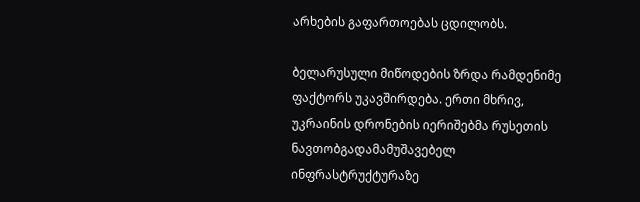არხების გაფართოებას ცდილობს.

ბელარუსული მიწოდების ზრდა რამდენიმე ფაქტორს უკავშირდება. ერთი მხრივ, უკრაინის დრონების იერიშებმა რუსეთის ნავთობგადამამუშავებელ ინფრასტრუქტურაზე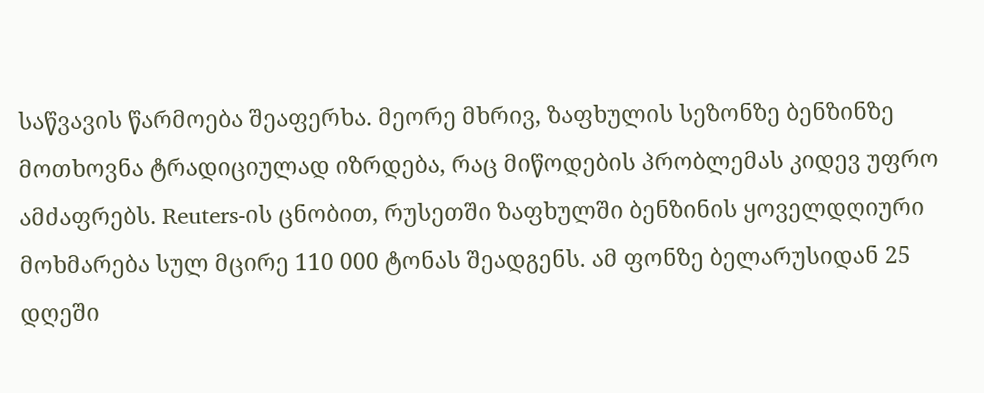საწვავის წარმოება შეაფერხა. მეორე მხრივ, ზაფხულის სეზონზე ბენზინზე მოთხოვნა ტრადიციულად იზრდება, რაც მიწოდების პრობლემას კიდევ უფრო ამძაფრებს. Reuters-ის ცნობით, რუსეთში ზაფხულში ბენზინის ყოველდღიური მოხმარება სულ მცირე 110 000 ტონას შეადგენს. ამ ფონზე ბელარუსიდან 25 დღეში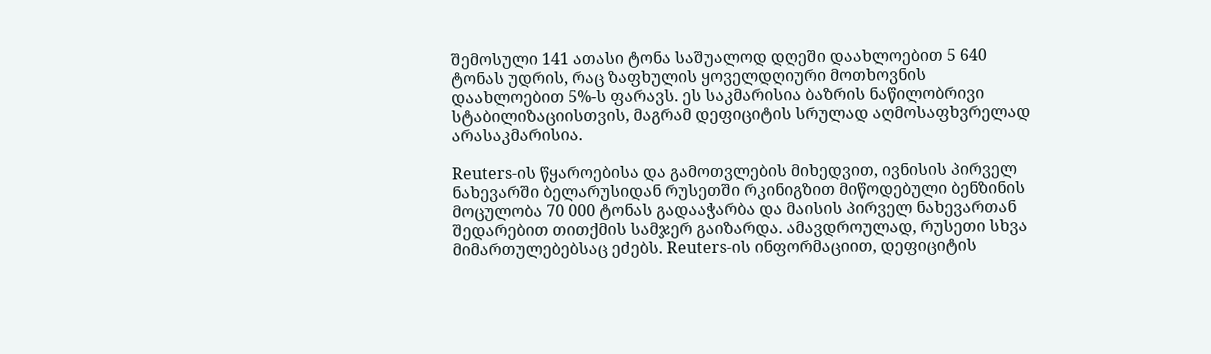შემოსული 141 ათასი ტონა საშუალოდ დღეში დაახლოებით 5 640 ტონას უდრის, რაც ზაფხულის ყოველდღიური მოთხოვნის დაახლოებით 5%-ს ფარავს. ეს საკმარისია ბაზრის ნაწილობრივი სტაბილიზაციისთვის, მაგრამ დეფიციტის სრულად აღმოსაფხვრელად არასაკმარისია.

Reuters-ის წყაროებისა და გამოთვლების მიხედვით, ივნისის პირველ ნახევარში ბელარუსიდან რუსეთში რკინიგზით მიწოდებული ბენზინის მოცულობა 70 000 ტონას გადააჭარბა და მაისის პირველ ნახევართან შედარებით თითქმის სამჯერ გაიზარდა. ამავდროულად, რუსეთი სხვა მიმართულებებსაც ეძებს. Reuters-ის ინფორმაციით, დეფიციტის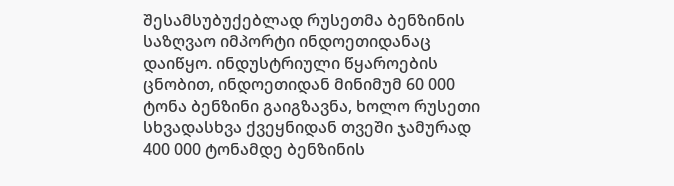შესამსუბუქებლად რუსეთმა ბენზინის საზღვაო იმპორტი ინდოეთიდანაც დაიწყო. ინდუსტრიული წყაროების ცნობით, ინდოეთიდან მინიმუმ 60 000 ტონა ბენზინი გაიგზავნა, ხოლო რუსეთი სხვადასხვა ქვეყნიდან თვეში ჯამურად 400 000 ტონამდე ბენზინის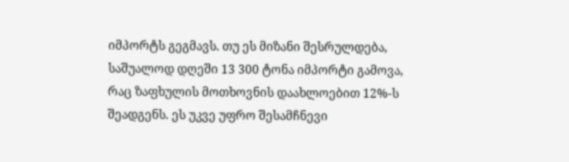იმპორტს გეგმავს. თუ ეს მიზანი შესრულდება, საშუალოდ დღეში 13 300 ტონა იმპორტი გამოვა, რაც ზაფხულის მოთხოვნის დაახლოებით 12%-ს შეადგენს. ეს უკვე უფრო შესამჩნევი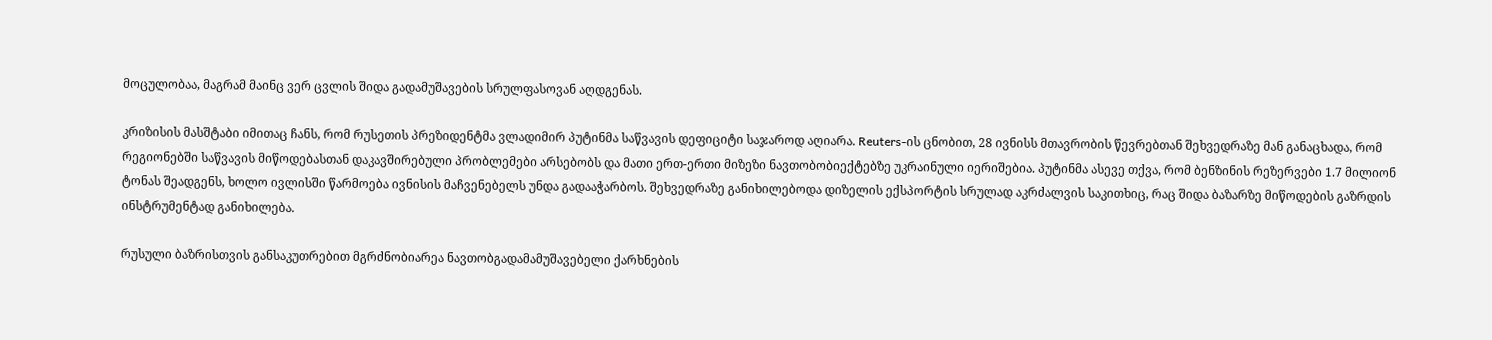მოცულობაა, მაგრამ მაინც ვერ ცვლის შიდა გადამუშავების სრულფასოვან აღდგენას.

კრიზისის მასშტაბი იმითაც ჩანს, რომ რუსეთის პრეზიდენტმა ვლადიმირ პუტინმა საწვავის დეფიციტი საჯაროდ აღიარა. Reuters-ის ცნობით, 28 ივნისს მთავრობის წევრებთან შეხვედრაზე მან განაცხადა, რომ რეგიონებში საწვავის მიწოდებასთან დაკავშირებული პრობლემები არსებობს და მათი ერთ-ერთი მიზეზი ნავთობობიექტებზე უკრაინული იერიშებია. პუტინმა ასევე თქვა, რომ ბენზინის რეზერვები 1.7 მილიონ ტონას შეადგენს, ხოლო ივლისში წარმოება ივნისის მაჩვენებელს უნდა გადააჭარბოს. შეხვედრაზე განიხილებოდა დიზელის ექსპორტის სრულად აკრძალვის საკითხიც, რაც შიდა ბაზარზე მიწოდების გაზრდის ინსტრუმენტად განიხილება.

რუსული ბაზრისთვის განსაკუთრებით მგრძნობიარეა ნავთობგადამამუშავებელი ქარხნების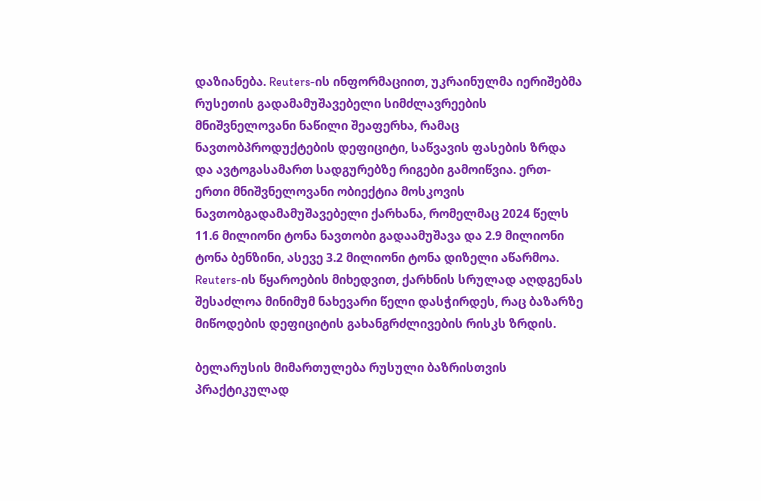დაზიანება. Reuters-ის ინფორმაციით, უკრაინულმა იერიშებმა რუსეთის გადამამუშავებელი სიმძლავრეების მნიშვნელოვანი ნაწილი შეაფერხა, რამაც ნავთობპროდუქტების დეფიციტი, საწვავის ფასების ზრდა და ავტოგასამართ სადგურებზე რიგები გამოიწვია. ერთ-ერთი მნიშვნელოვანი ობიექტია მოსკოვის ნავთობგადამამუშავებელი ქარხანა, რომელმაც 2024 წელს 11.6 მილიონი ტონა ნავთობი გადაამუშავა და 2.9 მილიონი ტონა ბენზინი, ასევე 3.2 მილიონი ტონა დიზელი აწარმოა. Reuters-ის წყაროების მიხედვით, ქარხნის სრულად აღდგენას შესაძლოა მინიმუმ ნახევარი წელი დასჭირდეს, რაც ბაზარზე მიწოდების დეფიციტის გახანგრძლივების რისკს ზრდის.

ბელარუსის მიმართულება რუსული ბაზრისთვის პრაქტიკულად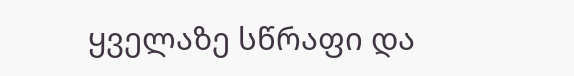ყველაზე სწრაფი და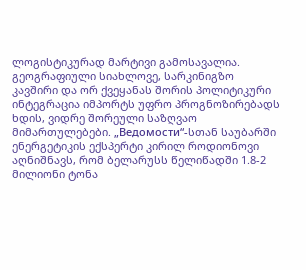ლოგისტიკურად მარტივი გამოსავალია. გეოგრაფიული სიახლოვე, სარკინიგზო კავშირი და ორ ქვეყანას შორის პოლიტიკური ინტეგრაცია იმპორტს უფრო პროგნოზირებადს ხდის, ვიდრე შორეული საზღვაო მიმართულებები. „Ведомости“-სთან საუბარში ენერგეტიკის ექსპერტი კირილ როდიონოვი აღნიშნავს, რომ ბელარუსს წელიწადში 1.8-2 მილიონი ტონა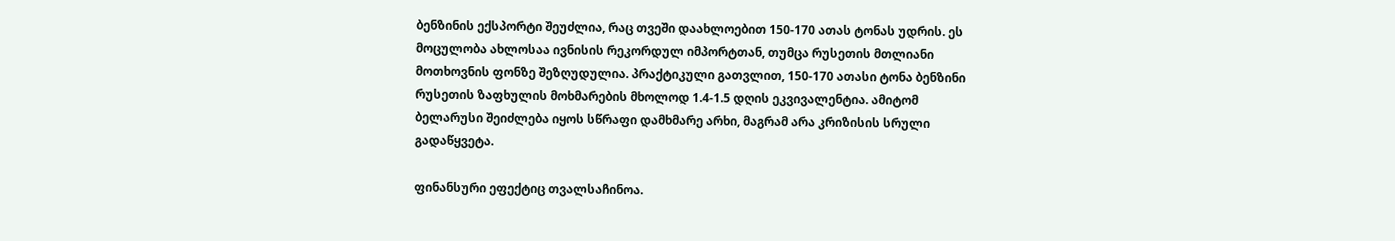ბენზინის ექსპორტი შეუძლია, რაც თვეში დაახლოებით 150-170 ათას ტონას უდრის. ეს მოცულობა ახლოსაა ივნისის რეკორდულ იმპორტთან, თუმცა რუსეთის მთლიანი მოთხოვნის ფონზე შეზღუდულია. პრაქტიკული გათვლით, 150-170 ათასი ტონა ბენზინი რუსეთის ზაფხულის მოხმარების მხოლოდ 1.4-1.5 დღის ეკვივალენტია. ამიტომ ბელარუსი შეიძლება იყოს სწრაფი დამხმარე არხი, მაგრამ არა კრიზისის სრული გადაწყვეტა.

ფინანსური ეფექტიც თვალსაჩინოა.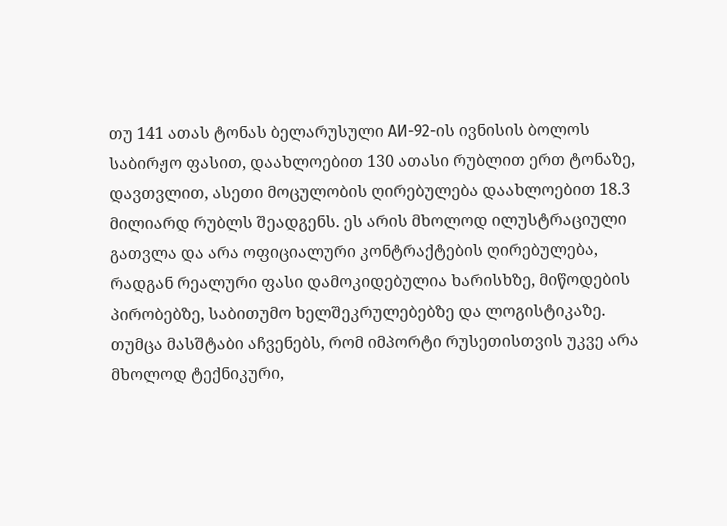თუ 141 ათას ტონას ბელარუსული АИ-92-ის ივნისის ბოლოს საბირჟო ფასით, დაახლოებით 130 ათასი რუბლით ერთ ტონაზე, დავთვლით, ასეთი მოცულობის ღირებულება დაახლოებით 18.3 მილიარდ რუბლს შეადგენს. ეს არის მხოლოდ ილუსტრაციული გათვლა და არა ოფიციალური კონტრაქტების ღირებულება, რადგან რეალური ფასი დამოკიდებულია ხარისხზე, მიწოდების პირობებზე, საბითუმო ხელშეკრულებებზე და ლოგისტიკაზე. თუმცა მასშტაბი აჩვენებს, რომ იმპორტი რუსეთისთვის უკვე არა მხოლოდ ტექნიკური,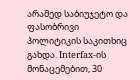არამედ საბიუჯეტო და ფასობრივი პოლიტიკის საკითხიც გახდა. Interfax-ის მონაცემებით, 30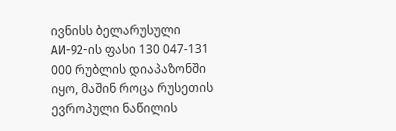ივნისს ბელარუსული АИ-92-ის ფასი 130 047-131 000 რუბლის დიაპაზონში იყო, მაშინ როცა რუსეთის ევროპული ნაწილის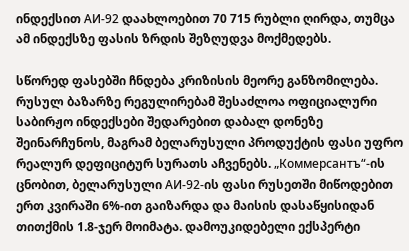ინდექსით АИ-92 დაახლოებით 70 715 რუბლი ღირდა, თუმცა ამ ინდექსზე ფასის ზრდის შეზღუდვა მოქმედებს.

სწორედ ფასებში ჩნდება კრიზისის მეორე განზომილება. რუსულ ბაზარზე რეგულირებამ შესაძლოა ოფიციალური საბირჟო ინდექსები შედარებით დაბალ დონეზე შეინარჩუნოს, მაგრამ ბელარუსული პროდუქტის ფასი უფრო რეალურ დეფიციტურ სურათს აჩვენებს. „Коммерсантъ“-ის ცნობით, ბელარუსული АИ-92-ის ფასი რუსეთში მიწოდებით ერთ კვირაში 6%-ით გაიზარდა და მაისის დასაწყისიდან თითქმის 1.8-ჯერ მოიმატა. დამოუკიდებელი ექსპერტი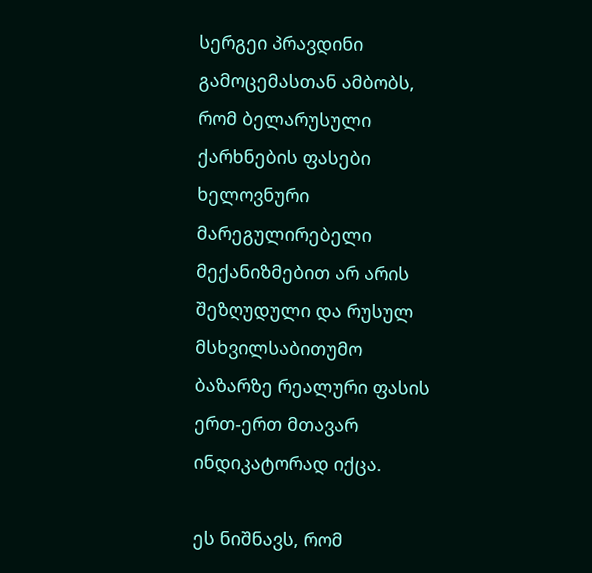სერგეი პრავდინი გამოცემასთან ამბობს, რომ ბელარუსული ქარხნების ფასები ხელოვნური მარეგულირებელი მექანიზმებით არ არის შეზღუდული და რუსულ მსხვილსაბითუმო ბაზარზე რეალური ფასის ერთ-ერთ მთავარ ინდიკატორად იქცა.

ეს ნიშნავს, რომ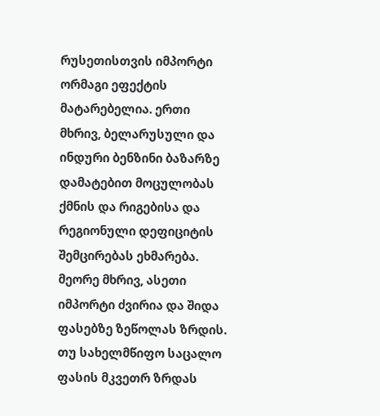რუსეთისთვის იმპორტი ორმაგი ეფექტის მატარებელია. ერთი მხრივ, ბელარუსული და ინდური ბენზინი ბაზარზე დამატებით მოცულობას ქმნის და რიგებისა და რეგიონული დეფიციტის შემცირებას ეხმარება. მეორე მხრივ, ასეთი იმპორტი ძვირია და შიდა ფასებზე ზეწოლას ზრდის. თუ სახელმწიფო საცალო ფასის მკვეთრ ზრდას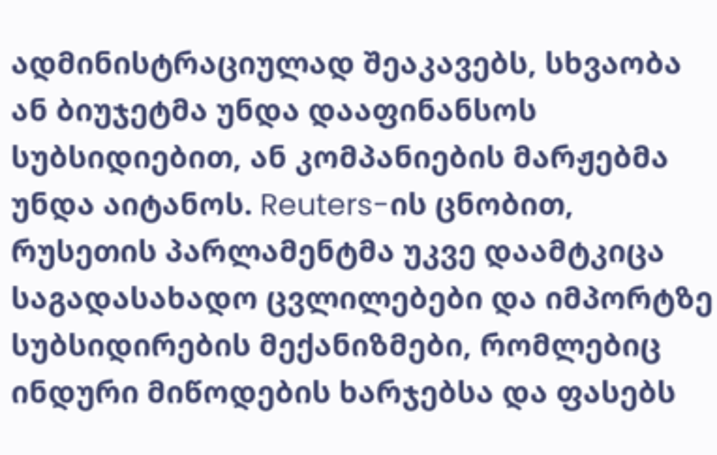ადმინისტრაციულად შეაკავებს, სხვაობა ან ბიუჯეტმა უნდა დააფინანსოს სუბსიდიებით, ან კომპანიების მარჟებმა უნდა აიტანოს. Reuters-ის ცნობით, რუსეთის პარლამენტმა უკვე დაამტკიცა საგადასახადო ცვლილებები და იმპორტზე სუბსიდირების მექანიზმები, რომლებიც ინდური მიწოდების ხარჯებსა და ფასებს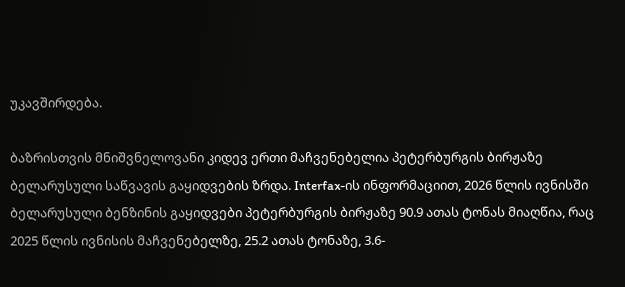უკავშირდება.

ბაზრისთვის მნიშვნელოვანი კიდევ ერთი მაჩვენებელია პეტერბურგის ბირჟაზე ბელარუსული საწვავის გაყიდვების ზრდა. Interfax-ის ინფორმაციით, 2026 წლის ივნისში ბელარუსული ბენზინის გაყიდვები პეტერბურგის ბირჟაზე 90.9 ათას ტონას მიაღწია, რაც 2025 წლის ივნისის მაჩვენებელზე, 25.2 ათას ტონაზე, 3.6-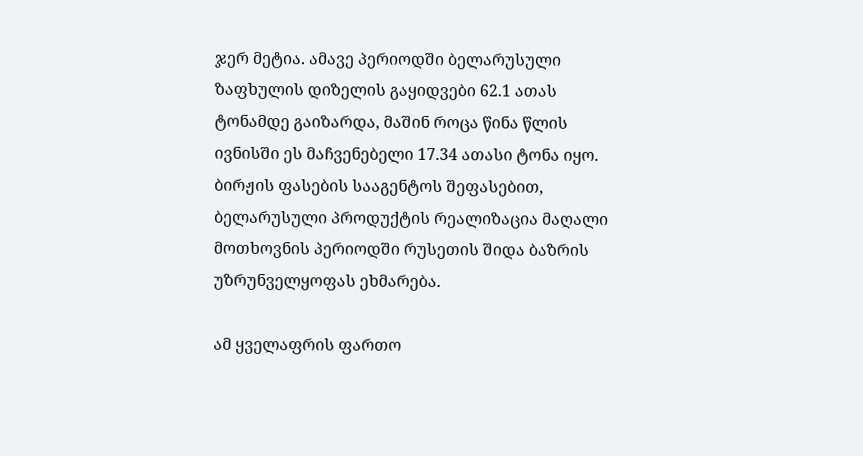ჯერ მეტია. ამავე პერიოდში ბელარუსული ზაფხულის დიზელის გაყიდვები 62.1 ათას ტონამდე გაიზარდა, მაშინ როცა წინა წლის ივნისში ეს მაჩვენებელი 17.34 ათასი ტონა იყო. ბირჟის ფასების სააგენტოს შეფასებით, ბელარუსული პროდუქტის რეალიზაცია მაღალი მოთხოვნის პერიოდში რუსეთის შიდა ბაზრის უზრუნველყოფას ეხმარება.

ამ ყველაფრის ფართო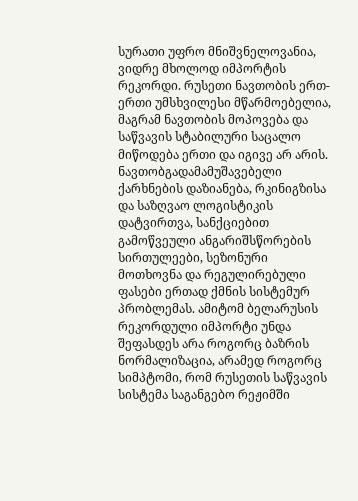სურათი უფრო მნიშვნელოვანია, ვიდრე მხოლოდ იმპორტის რეკორდი. რუსეთი ნავთობის ერთ-ერთი უმსხვილესი მწარმოებელია, მაგრამ ნავთობის მოპოვება და საწვავის სტაბილური საცალო მიწოდება ერთი და იგივე არ არის. ნავთობგადამამუშავებელი ქარხნების დაზიანება, რკინიგზისა და საზღვაო ლოგისტიკის დატვირთვა, სანქციებით გამოწვეული ანგარიშსწორების სირთულეები, სეზონური მოთხოვნა და რეგულირებული ფასები ერთად ქმნის სისტემურ პრობლემას. ამიტომ ბელარუსის რეკორდული იმპორტი უნდა შეფასდეს არა როგორც ბაზრის ნორმალიზაცია, არამედ როგორც სიმპტომი, რომ რუსეთის საწვავის სისტემა საგანგებო რეჟიმში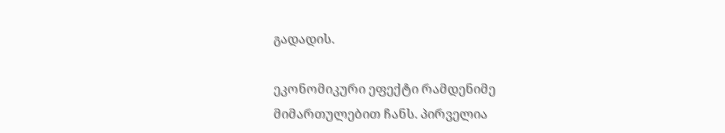გადადის.

ეკონომიკური ეფექტი რამდენიმე მიმართულებით ჩანს. პირველია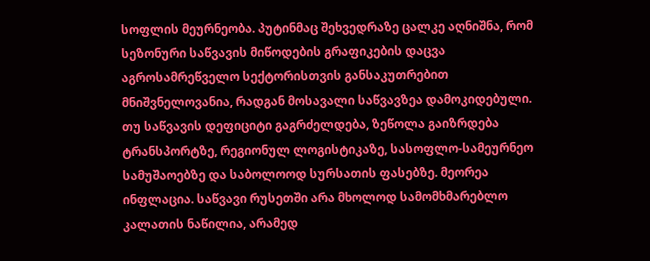სოფლის მეურნეობა. პუტინმაც შეხვედრაზე ცალკე აღნიშნა, რომ სეზონური საწვავის მიწოდების გრაფიკების დაცვა აგროსამრეწველო სექტორისთვის განსაკუთრებით მნიშვნელოვანია, რადგან მოსავალი საწვავზეა დამოკიდებული. თუ საწვავის დეფიციტი გაგრძელდება, ზეწოლა გაიზრდება ტრანსპორტზე, რეგიონულ ლოგისტიკაზე, სასოფლო-სამეურნეო სამუშაოებზე და საბოლოოდ სურსათის ფასებზე. მეორეა ინფლაცია. საწვავი რუსეთში არა მხოლოდ სამომხმარებლო კალათის ნაწილია, არამედ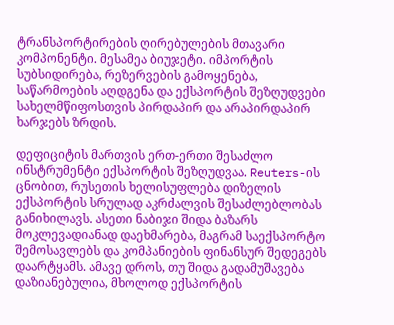ტრანსპორტირების ღირებულების მთავარი კომპონენტი. მესამეა ბიუჯეტი. იმპორტის სუბსიდირება, რეზერვების გამოყენება, საწარმოების აღდგენა და ექსპორტის შეზღუდვები სახელმწიფოსთვის პირდაპირ და არაპირდაპირ ხარჯებს ზრდის.

დეფიციტის მართვის ერთ-ერთი შესაძლო ინსტრუმენტი ექსპორტის შეზღუდვაა. Reuters-ის ცნობით, რუსეთის ხელისუფლება დიზელის ექსპორტის სრულად აკრძალვის შესაძლებლობას განიხილავს. ასეთი ნაბიჯი შიდა ბაზარს მოკლევადიანად დაეხმარება, მაგრამ საექსპორტო შემოსავლებს და კომპანიების ფინანსურ შედეგებს დაარტყამს. ამავე დროს, თუ შიდა გადამუშავება დაზიანებულია, მხოლოდ ექსპორტის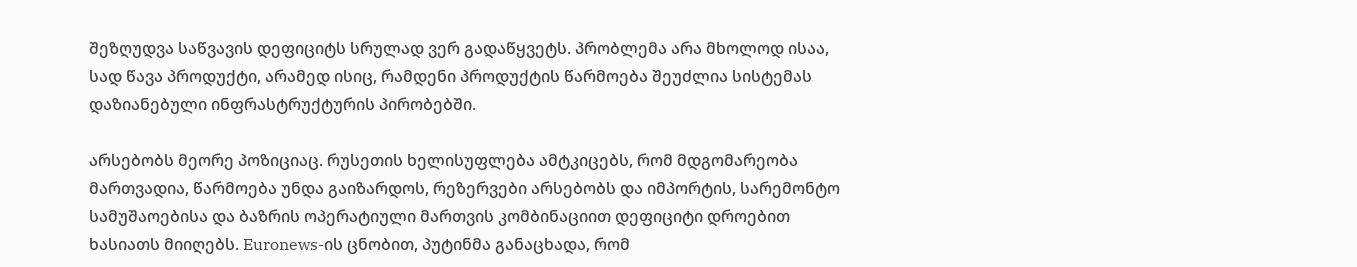შეზღუდვა საწვავის დეფიციტს სრულად ვერ გადაწყვეტს. პრობლემა არა მხოლოდ ისაა, სად წავა პროდუქტი, არამედ ისიც, რამდენი პროდუქტის წარმოება შეუძლია სისტემას დაზიანებული ინფრასტრუქტურის პირობებში.

არსებობს მეორე პოზიციაც. რუსეთის ხელისუფლება ამტკიცებს, რომ მდგომარეობა მართვადია, წარმოება უნდა გაიზარდოს, რეზერვები არსებობს და იმპორტის, სარემონტო სამუშაოებისა და ბაზრის ოპერატიული მართვის კომბინაციით დეფიციტი დროებით ხასიათს მიიღებს. Euronews-ის ცნობით, პუტინმა განაცხადა, რომ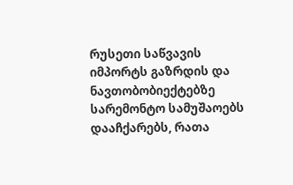რუსეთი საწვავის იმპორტს გაზრდის და ნავთობობიექტებზე სარემონტო სამუშაოებს დააჩქარებს, რათა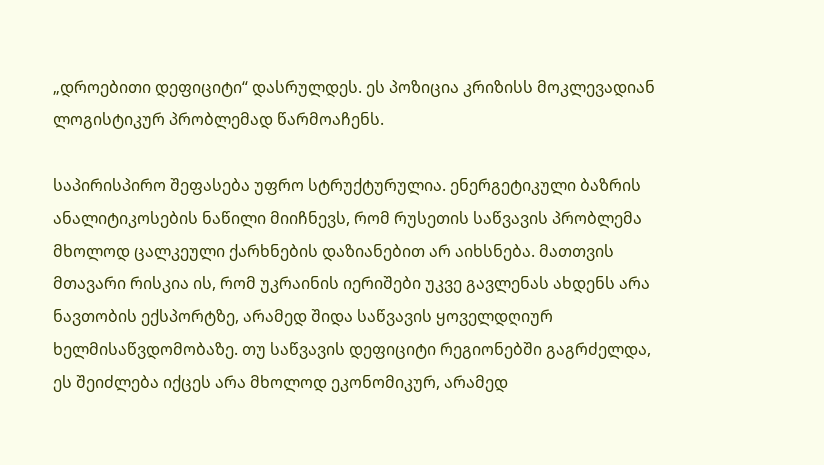„დროებითი დეფიციტი“ დასრულდეს. ეს პოზიცია კრიზისს მოკლევადიან ლოგისტიკურ პრობლემად წარმოაჩენს.

საპირისპირო შეფასება უფრო სტრუქტურულია. ენერგეტიკული ბაზრის ანალიტიკოსების ნაწილი მიიჩნევს, რომ რუსეთის საწვავის პრობლემა მხოლოდ ცალკეული ქარხნების დაზიანებით არ აიხსნება. მათთვის მთავარი რისკია ის, რომ უკრაინის იერიშები უკვე გავლენას ახდენს არა ნავთობის ექსპორტზე, არამედ შიდა საწვავის ყოველდღიურ ხელმისაწვდომობაზე. თუ საწვავის დეფიციტი რეგიონებში გაგრძელდა, ეს შეიძლება იქცეს არა მხოლოდ ეკონომიკურ, არამედ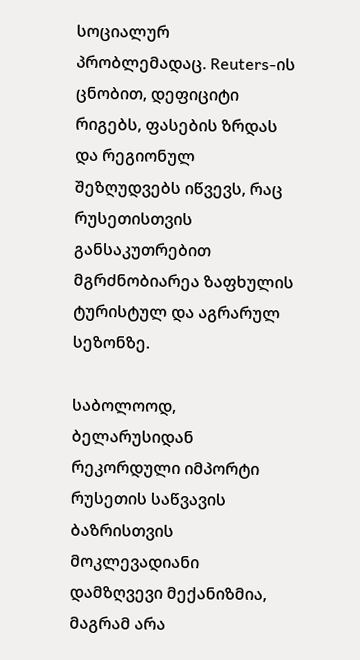სოციალურ პრობლემადაც. Reuters-ის ცნობით, დეფიციტი რიგებს, ფასების ზრდას და რეგიონულ შეზღუდვებს იწვევს, რაც რუსეთისთვის განსაკუთრებით მგრძნობიარეა ზაფხულის ტურისტულ და აგრარულ სეზონზე.

საბოლოოდ, ბელარუსიდან რეკორდული იმპორტი რუსეთის საწვავის ბაზრისთვის მოკლევადიანი დამზღვევი მექანიზმია, მაგრამ არა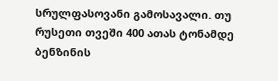სრულფასოვანი გამოსავალი. თუ რუსეთი თვეში 400 ათას ტონამდე ბენზინის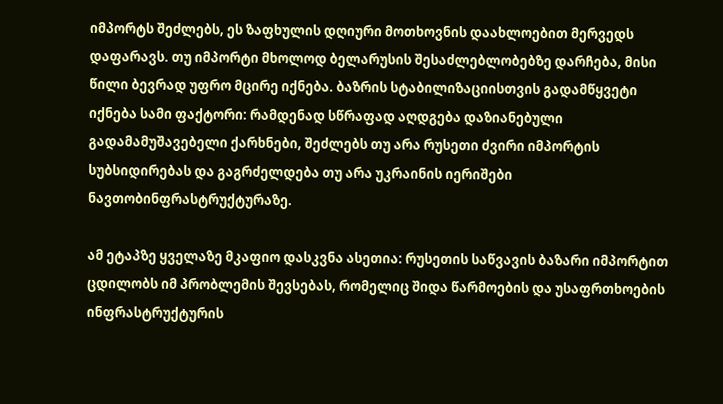იმპორტს შეძლებს, ეს ზაფხულის დღიური მოთხოვნის დაახლოებით მერვედს დაფარავს. თუ იმპორტი მხოლოდ ბელარუსის შესაძლებლობებზე დარჩება, მისი წილი ბევრად უფრო მცირე იქნება. ბაზრის სტაბილიზაციისთვის გადამწყვეტი იქნება სამი ფაქტორი: რამდენად სწრაფად აღდგება დაზიანებული გადამამუშავებელი ქარხნები, შეძლებს თუ არა რუსეთი ძვირი იმპორტის სუბსიდირებას და გაგრძელდება თუ არა უკრაინის იერიშები ნავთობინფრასტრუქტურაზე.

ამ ეტაპზე ყველაზე მკაფიო დასკვნა ასეთია: რუსეთის საწვავის ბაზარი იმპორტით ცდილობს იმ პრობლემის შევსებას, რომელიც შიდა წარმოების და უსაფრთხოების ინფრასტრუქტურის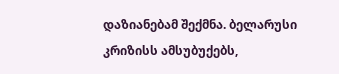დაზიანებამ შექმნა. ბელარუსი კრიზისს ამსუბუქებს,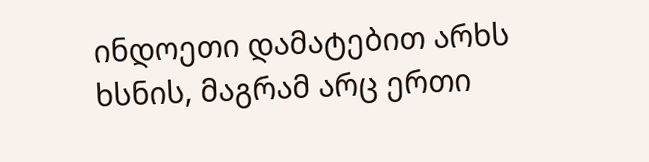ინდოეთი დამატებით არხს ხსნის, მაგრამ არც ერთი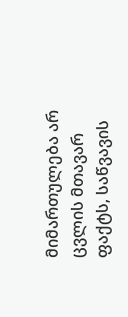მიმართულება არ ცვლის მთავარ ფაქტს, საწვავის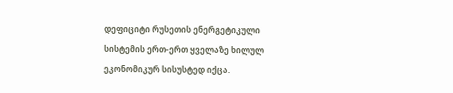დეფიციტი რუსეთის ენერგეტიკული სისტემის ერთ-ერთ ყველაზე ხილულ ეკონომიკურ სისუსტედ იქცა.